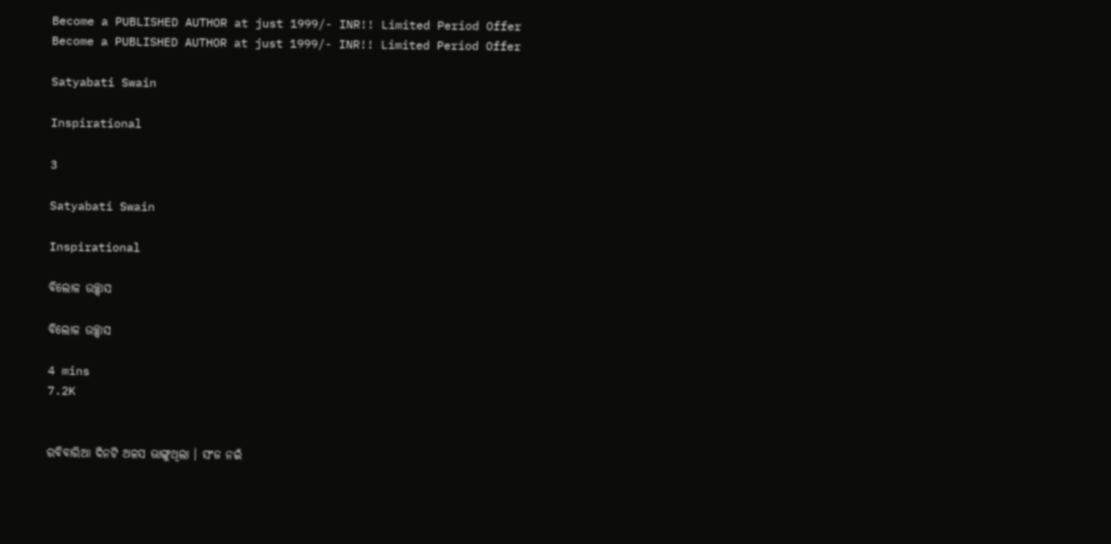Become a PUBLISHED AUTHOR at just 1999/- INR!! Limited Period Offer
Become a PUBLISHED AUTHOR at just 1999/- INR!! Limited Period Offer

Satyabati Swain

Inspirational

3

Satyabati Swain

Inspirational

ବିଲୋଳ ଉଚ୍ଛ୍ଵାସ

ବିଲୋଳ ଉଚ୍ଛ୍ଵାସ

4 mins
7.2K


ରବିବାରିଆ ଦିନଟି ଅଳସ ଭାଙ୍ଗୁଥିଲା । ସଂଜ ନଇଁ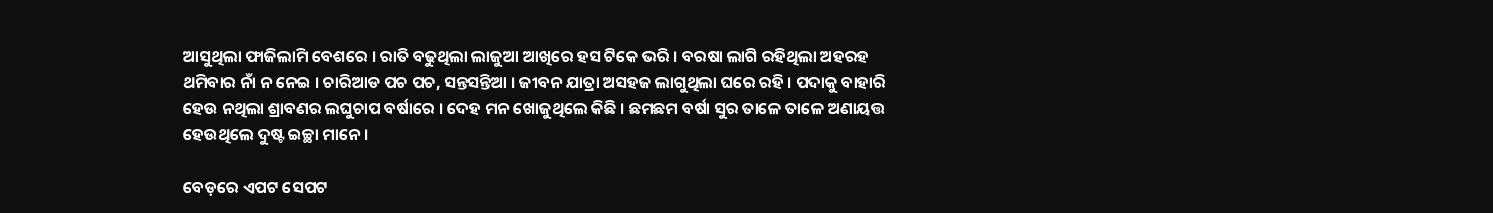ଆସୁଥିଲା ଫାଜିଲାମି ବେଶରେ । ରାତି ବଢୁଥିଲା ଲାଜୁଆ ଆଖିରେ ହସ ଟିକେ ଭରି । ବରଷା ଲାଗି ରହିଥିଲା ଅହରହ ଥମିବାର ନାଁ ନ ନେଇ । ଚାରିଆଡ ପଚ ପଚ, ସନ୍ତସନ୍ତିଆ । ଜୀବନ ଯାତ୍ରା ଅସହଜ ଲାଗୁଥିଲା ଘରେ ରହି । ପଦାକୁ ବାହାରି ହେଉ ନଥିଲା ଶ୍ରାବଣର ଲଘୁଚାପ ବର୍ଷାରେ । ଦେହ ମନ ଖୋଜୁଥିଲେ କିଛି । ଛମଛମ ବର୍ଷା ସୁର ତାଳେ ତାଳେ ଅଣାୟତ୍ତ ହେଉଥିଲେ ଦୁଷ୍ଟ ଇଚ୍ଛା ମାନେ ।

ବେଡ଼ରେ ଏପଟ ସେପଟ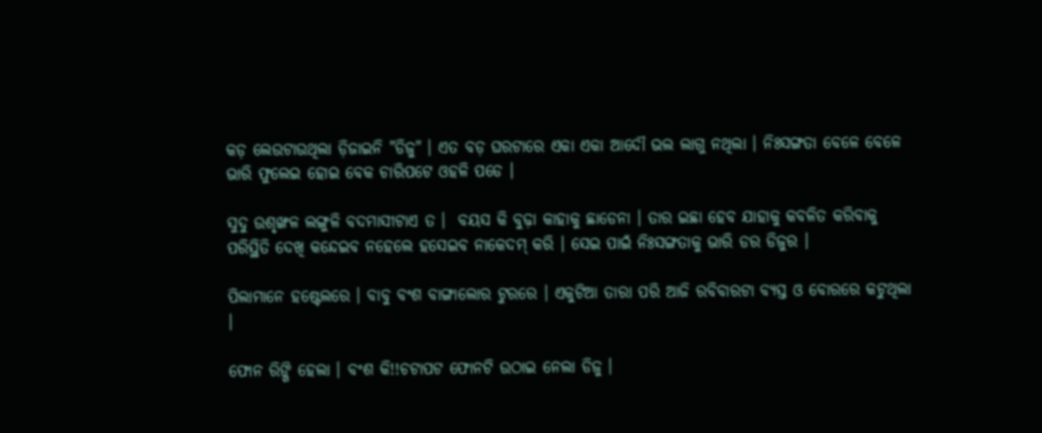କଡ଼ ଲେଉଟାଉଥିଲା ଡ଼ିଜାଇନି "ଡିଜୁ" । ଏତ ବଡ଼ ଘରଟାରେ ଏକା ଏକା ଆଦୌ ଭଲ ଲାଗୁ ନଥିଲା । ନିଃସଙ୍ଗତା ବେଳେ ବେଳେ ଭାରି ଫୁଲେଇ ହୋଇ ବେକ ଚାରିପଟେ ଓହଳି ପଡେ ।

ସୁଦୁ ଉଶୃଙ୍ଖଳ ଲଙ୍ଗୁଳି ବଦମାସୀଟାଏ ତ ।  ବୟସ କି ବୁଢ଼ା କାହାକୁ ଛାଡେନା । ତାର ଇଛା ହେବ ଯାହାକୁ କବଳିତ କରିବାକୁ ପରିସ୍ଥିତି ଦେଖି କନ୍ଦେଇବ ନହେଲେ ହସେଇବ ନାକେଦମ୍ କରି । ସେଇ ପାଇଁ ନିଃସଙ୍ଗତାକୁ ଭାରି ଡର ଡିଜୁର ।

ପିଲାମାନେ ହଷ୍ଟେଲରେ । ବାବୁ ବଂଶ ବାଙ୍ଗାଲୋର ଟୁରରେ । ଏକୁଟିଆ ତାରା ପରି ଆଜି ରବିବାରଟା ବ୍ୟସ୍ତ ଓ ବୋରରେ କଟୁଥିଲା ।

ଫୋନ ରିଙ୍ଗି ହେଲା । ବଂଶ କି!!ଚଟାପଟ ଫୋନଟି ଉଠାଇ ନେଲା ଡିଜୁ ।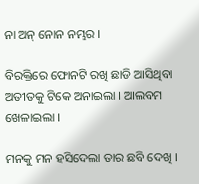ନା ଅନ୍ ନୋନ ନମ୍ଭର ।

ବିରକ୍ତିରେ ଫୋନଟି ରଖି ଛାଡି ଆସିଥିବା ଅତୀତକୁ ଟିକେ ଅନାଇଲା । ଆଲବମ ଖେଳାଇଲା ।

ମନକୁ ମନ ହସିଦେଲା ତାର ଛବି ଦେଖି ।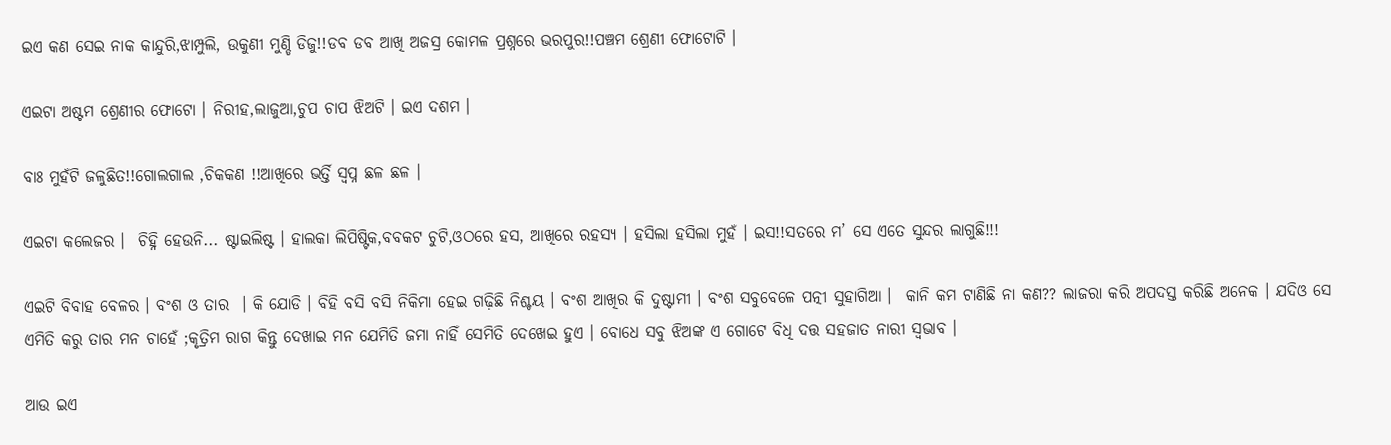ଇଏ କଣ ସେଇ ନାକ କାନ୍ଦୁରି,ଝାମ୍ପୁଲି, ଉକୁଣୀ ମୁଣ୍ଡି ଡିଜୁ!!ଡବ ଡବ ଆଖି ଅଜସ୍ର କୋମଳ ପ୍ରଶ୍ନରେ ଭରପୁର!!ପଞ୍ଚମ ଶ୍ରେଣୀ ଫୋଟୋଟି ।

ଏଇଟା ଅଷ୍ଟମ ଶ୍ରେଣୀର ଫୋଟୋ । ନିରୀହ,ଲାଜୁଆ,ଚୁପ ଚାପ ଝିଅଟି । ଇଏ ଦଶମ ।

ବାଃ ମୁହଁଟି ଜଳୁଛିତ!!ଗୋଲଗାଲ ,ଚିକକଣ !!ଆଖିରେ ଭର୍ତ୍ତି ସ୍ଵପ୍ନ ଛଳ ଛଳ ।

ଏଇଟା କଲେଜର ।  ଚିହ୍ନି ହେଉନି... ଷ୍ଟାଇଲିଷ୍ଟ । ହାଲକା ଲିପିଷ୍ଟିକ,ବବକଟ ଚୁଟି,ଓଠରେ ହସ, ଆଖିରେ ରହସ୍ୟ । ହସିଲା ହସିଲା ମୁହଁ । ଇସ!!ସତରେ ମ’ ସେ ଏତେ ସୁନ୍ଦର ଲାଗୁଛି!!!

ଏଇଟି ବିବାହ ବେଳର । ବଂଶ ଓ ତାର  । କି ଯୋଡି । ବିହି ବସି ବସି ନିକିମା ହେଇ ଗଢ଼ିଛି ନିଶ୍ଚୟ । ବଂଶ ଆଖିର କି ଦୁଷ୍ଟାମୀ । ବଂଶ ସବୁବେଳେ ପତ୍ନୀ ସୁହାଗିଆ ।  କାନି କମ ଟାଣିଛି ନା କଣ?? ଲାଜରା କରି ଅପଦସ୍ତ କରିଛି ଅନେକ । ଯଦିଓ ସେ ଏମିତି କରୁ ତାର ମନ ଚାହେଁ ;କୃତ୍ରିମ ରାଗ କିନ୍ତୁ ଦେଖାଇ ମନ ଯେମିତି ଜମା ନାହିଁ ସେମିତି ଦେଖେଇ ହୁଏ । ବୋଧେ ସବୁ ଝିଅଙ୍କ ଏ ଗୋଟେ ବିଧି ଦତ୍ତ ସହଜାତ ନାରୀ ସ୍ୱଭାବ ।

ଆଉ ଇଏ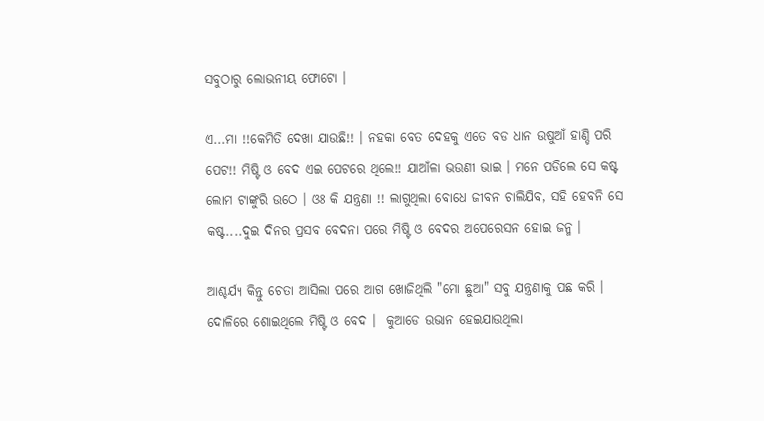ସବୁଠାରୁ ଲୋଭନୀୟ ଫୋଟୋ ।

ଏ...ମା !!କେମିତି ଦେଖା ଯାଉଛି!! । ନହକା ବେତ ଦେହକୁ ଏତେ ବଡ ଧାନ ଉଷୁଆଁ ହାଣ୍ଡି ପରି ପେଟ!! ମିଷ୍ଟି ଓ ବେଦ ଏଇ ପେଟରେ ଥିଲେ!! ଯାଆଁଳା ଭଉଣୀ ଭାଇ । ମନେ ପଡିଲେ ସେ କଷ୍ଟ ଲୋମ ଟାଙ୍କୁରି ଉଠେ । ଓଃ କି ଯନ୍ତ୍ରଣା !! ଲାଗୁଥିଲା ବୋଧେ ଜୀବନ ଚାଲିଯିବ, ସହି ହେବନି ସେ କଷ୍ଟ....ଦୁଇ ଦିନର ପ୍ରସବ ବେଦନା ପରେ ମିଷ୍ଟି ଓ ବେଦର ଅପେରେସନ ହୋଇ ଜନ୍ମ ।

ଆଶ୍ଚର୍ଯ୍ୟ କିନ୍ତୁ ଚେତା ଆସିଲା ପରେ ଆଗ ଖୋଜିଥିଲି "ମୋ ଛୁଆ" ସବୁ ଯନ୍ତ୍ରଣାକୁ ପଛ କରି । ଦୋଳିରେ ଶୋଇଥିଲେ ମିଷ୍ଟି ଓ ବେଦ ।  କୁଆଡେ ଉଭାନ ହେଇଯାଉଥିଲା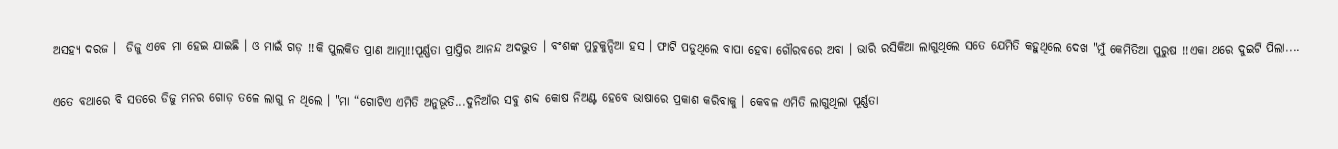ଅସହ୍ୟ ଦରଜ ।  ଡିଜୁ ଏବେ ମା ହେଇ ଯାଇଛି । ଓ ମାଇଁ ଗଡ଼ !!କି ପୁଲକିତ ପ୍ରାଣ ଆତ୍ମା!!ପୂର୍ଣ୍ଣତା ପ୍ରାପ୍ତିର ଆନନ୍ଦ ଅଦଦ୍ଭୁତ । ବଂଶଙ୍କ ମୁଚୁକୁନ୍ଦିଆ ହସ । ଫାଟି ପଡୁଥିଲେ ବାପା ହେବା ଗୌରବରେ ଅବା । ଭାରି ରସିକିଆ ଲାଗୁଥିଲେ ସତେ ଯେମିତି କହୁଥିଲେ ଦେଖ "ମୁଁ କେମିତିଆ ପୁରୁଷ !!ଏକା ଥରେ ଦୁଇଟି ପିଲା....

ଏତେ ବଥାରେ ବି ସତରେ ଡିଜୁ ମନର ଗୋଡ଼ ତଳେ ଲାଗୁ ନ ଥିଲେ । "ମା “ଗୋଟିଏ ଏମିତି ଅନୁଭୂତି...ଦୁନିଆଁର ସବୁ ଶବ୍ଦ କୋଷ ନିଅଣ୍ଟ ହେବେ ଭାଷାରେ ପ୍ରକାଶ କରିବାକୁ । କେବଳ ଏମିତି ଲାଗୁଥିଲା ପୂର୍ଣ୍ଣତା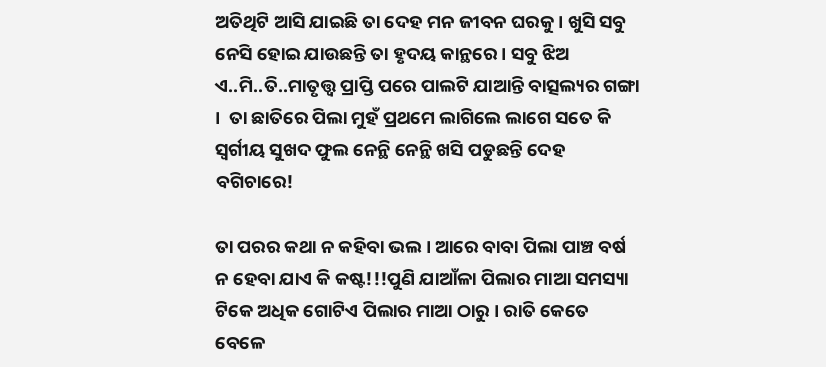ଅତିଥିଟି ଆସି ଯାଇଛି ତା ଦେହ ମନ ଜୀବନ ଘରକୁ । ଖୁସି ସବୁ ନେସି ହୋଇ ଯାଉଛନ୍ତି ତା ହୃଦୟ କାନ୍ଥରେ । ସବୁ ଝିଅ ଏ..ମି..ତି..ମାତୃତ୍ତ୍ୱ ପ୍ରାପ୍ତି ପରେ ପାଲଟି ଯାଆନ୍ତି ବାତ୍ସଲ୍ୟର ଗଙ୍ଗା ।  ତା ଛାତିରେ ପିଲା ମୁହଁ ପ୍ରଥମେ ଲାଗିଲେ ଲାଗେ ସତେ କି ସ୍ଵର୍ଗୀୟ ସୁଖଦ ଫୁଲ ନେନ୍ଥି ନେନ୍ଥି ଖସି ପଡୁଛନ୍ତି ଦେହ ବଗିଚାରେ!

ତା ପରର କଥା ନ କହିବା ଭଲ । ଆରେ ବାବା ପିଲା ପାଞ୍ଚ ବର୍ଷ ନ ହେବା ଯାଏ କି କଷ୍ଟ!!!ପୁଣି ଯାଆଁଳା ପିଲାର ମାଆ ସମସ୍ୟା ଟିକେ ଅଧିକ ଗୋଟିଏ ପିଲାର ମାଆ ଠାରୁ । ରାତି କେତେ ବେଳେ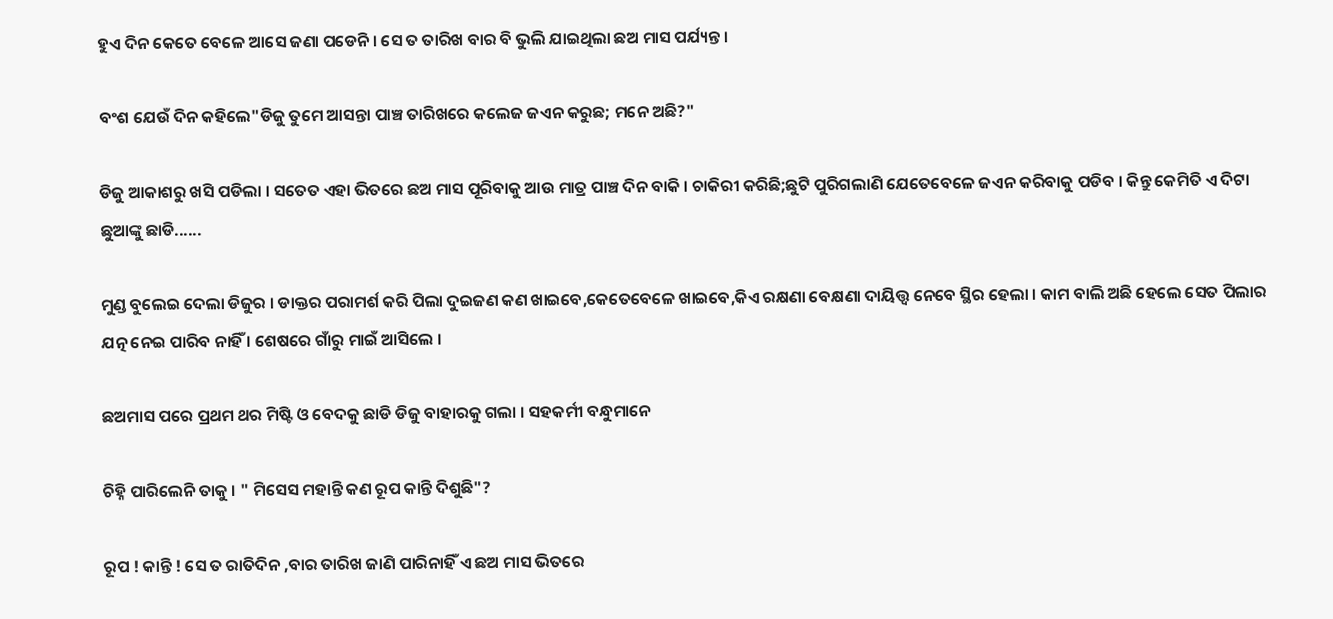ହୁଏ ଦିନ କେତେ ବେଳେ ଆସେ ଜଣା ପଡେନି । ସେ ତ ତାରିଖ ବାର ବି ଭୁଲି ଯାଇଥିଲା ଛଅ ମାସ ପର୍ଯ୍ୟନ୍ତ ।

ବଂଶ ଯେଉଁ ଦିନ କହିଲେ"ଡିଜୁ ତୁମେ ଆସନ୍ତା ପାଞ୍ଚ ତାରିଖରେ କଲେଜ ଜଏନ କରୁଛ; ମନେ ଅଛି?"

ଡିଜୁ ଆକାଶରୁ ଖସି ପଡିଲା । ସତେତ ଏହା ଭିତରେ ଛଅ ମାସ ପୂରିବାକୁ ଆଉ ମାତ୍ର ପାଞ୍ଚ ଦିନ ବାକି । ଚାକିରୀ କରିଛି;ଛୁଟି ପୁରିଗଲାଣି ଯେତେବେଳେ ଜଏନ କରିବାକୁ ପଡିବ । କିନ୍ତୁ କେମିତି ଏ ଦିଟା ଛୁଆଙ୍କୁ ଛାଡି......

ମୁଣ୍ଡ ବୁଲେଇ ଦେଲା ଡିଜୁର । ଡାକ୍ତର ପରାମର୍ଶ କରି ପିଲା ଦୁଇଜଣ କଣ ଖାଇବେ,କେତେବେଳେ ଖାଇବେ,କିଏ ରକ୍ଷଣା ବେକ୍ଷଣା ଦାୟିତ୍ତ୍ୱ ନେବେ ସ୍ଥିର ହେଲା । କାମ ବାଲି ଅଛି ହେଲେ ସେତ ପିଲାର ଯତ୍ନ ନେଇ ପାରିବ ନାହିଁ । ଶେଷରେ ଗାଁରୁ ମାଇଁ ଆସିଲେ ।

ଛଅମାସ ପରେ ପ୍ରଥମ ଥର ମିଷ୍ଟି ଓ ବେଦକୁ ଛାଡି ଡିଜୁ ବାହାରକୁ ଗଲା । ସହକର୍ମୀ ବନ୍ଧୁମାନେ

ଚିହ୍ନି ପାରିଲେନି ତାକୁ । " ମିସେସ ମହାନ୍ତି କଣ ରୂପ କାନ୍ତି ଦିଶୁଛି"?

ରୂପ ! କାନ୍ତି ! ସେ ତ ରାତିଦିନ ,ବାର ତାରିଖ ଜାଣି ପାରିନାହିଁ ଏ ଛଅ ମାସ ଭିତରେ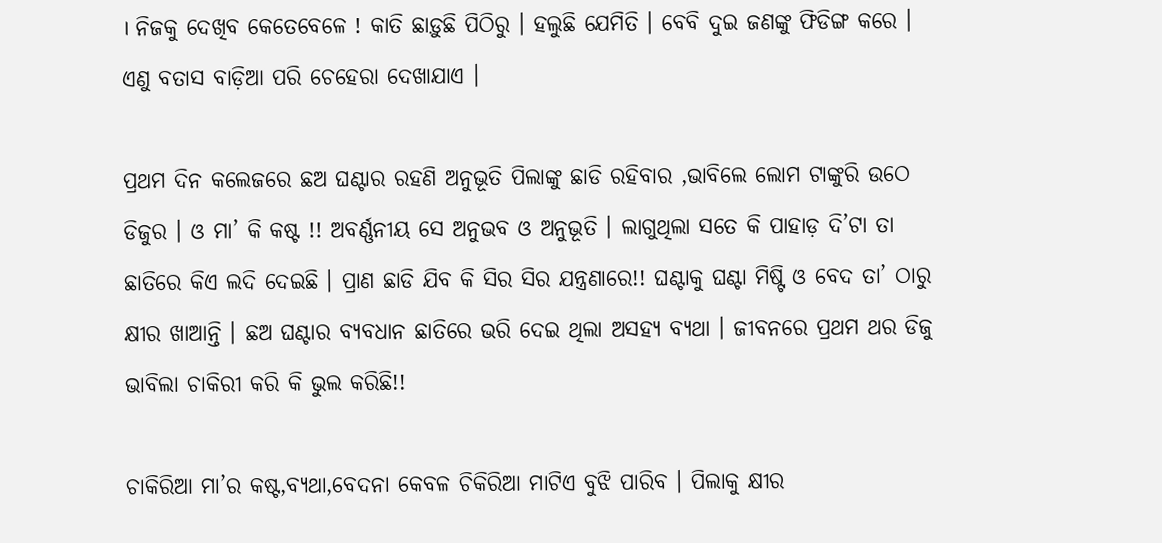। ନିଜକୁ ଦେଖିବ କେତେବେଳେ ! କାତି ଛାଡ଼ୁଛି ପିଠିରୁ । ହଲୁଛି ଯେମିତି । ବେବି ଦୁଇ ଜଣଙ୍କୁ ଫିଡିଙ୍ଗ କରେ । ଏଣୁ ବତାସ ବାଡ଼ିଆ ପରି ଚେହେରା ଦେଖାଯାଏ ।

ପ୍ରଥମ ଦିନ କଲେଜରେ ଛଅ ଘଣ୍ଟାର ରହଣି ଅନୁଭୂତି ପିଲାଙ୍କୁ ଛାଡି ରହିବାର ,ଭାବିଲେ ଲୋମ ଟାଙ୍କୁରି ଉଠେ ଡିଜୁର । ଓ ମା’ କି କଷ୍ଟ !! ଅବର୍ଣ୍ଣନୀୟ ସେ ଅନୁଭବ ଓ ଅନୁଭୂତି । ଲାଗୁଥିଲା ସତେ କି ପାହାଡ଼ ଦି’ଟା ତା ଛାତିରେ କିଏ ଲଦି ଦେଇଛି । ପ୍ରାଣ ଛାଡି ଯିବ କି ସିର ସିର ଯନ୍ତ୍ରଣାରେ!! ଘଣ୍ଟାକୁ ଘଣ୍ଟା ମିଷ୍ଟି ଓ ବେଦ ତା’ ଠାରୁ କ୍ଷୀର ଖାଆନ୍ତି । ଛଅ ଘଣ୍ଟାର ବ୍ୟବଧାନ ଛାତିରେ ଭରି ଦେଇ ଥିଲା ଅସହ୍ୟ ବ୍ୟଥା । ଜୀବନରେ ପ୍ରଥମ ଥର ଡିଜୁ ଭାବିଲା ଚାକିରୀ କରି କି ଭୁଲ କରିଛି!!

ଚାକିରିଆ ମା’ର କଷ୍ଟ,ବ୍ୟଥା,ବେଦନା କେବଳ ଚିକିରିଆ ମାଟିଏ ବୁଝି ପାରିବ । ପିଲାକୁ କ୍ଷୀର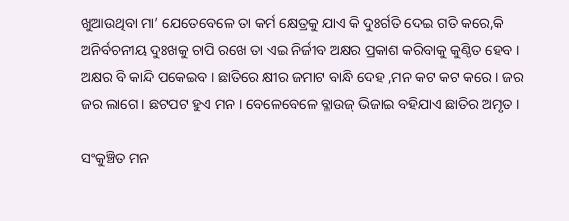ଖୁଆଉଥିବା ମା’ ଯେତେବେଳେ ତା କର୍ମ କ୍ଷେତ୍ରକୁ ଯାଏ କି ଦୁଃର୍ଗତି ଦେଇ ଗତି କରେ,କି ଅନିର୍ବଚନୀୟ ଦୁଃଖକୁ ଚାପି ରଖେ ତା ଏଇ ନିର୍ଜୀବ ଅକ୍ଷର ପ୍ରକାଶ କରିବାକୁ କୁଣ୍ଠିତ ହେବ । ଅକ୍ଷର ବି କାନ୍ଦି ପକେଇବ । ଛାତିରେ କ୍ଷୀର ଜମାଟ ବାନ୍ଧି ଦେହ ,ମନ କଟ କଟ କରେ । ଜର ଜର ଲାଗେ । ଛଟପଟ ହୁଏ ମନ । ବେଳେବେଳେ ବ୍ଳାଉଜ୍ ଭିଜାଇ ବହିଯାଏ ଛାତିର ଅମୃତ ।

ସଂକୁଞ୍ଚିତ ମନ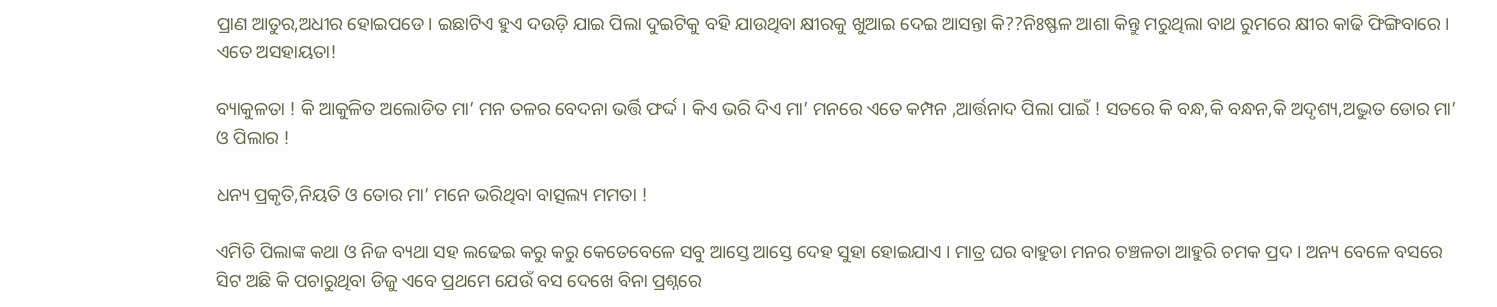ପ୍ରାଣ ଆତୁର,ଅଧୀର ହୋଇପଡେ । ଇଛାଟିଏ ହୁଏ ଦଉଡ଼ି ଯାଇ ପିଲା ଦୁଇଟିକୁ ବହି ଯାଉଥିବା କ୍ଷୀରକୁ ଖୁଆଇ ଦେଇ ଆସନ୍ତା କି??ନିଃଷ୍ଫଳ ଆଶା କିନ୍ତୁ ମରୁଥିଲା ବାଥ ରୁମରେ କ୍ଷୀର କାଢି ଫିଙ୍ଗିବାରେ ।  ଏତେ ଅସହାୟତା!

ବ୍ୟାକୁଳତା ! କି ଆକୁଳିତ ଅଲୋଡିତ ମା’ ମନ ତଳର ବେଦନା ଭର୍ତ୍ତି ଫର୍ଦ୍ଦ । କିଏ ଭରି ଦିଏ ମା’ ମନରେ ଏତେ କମ୍ପନ ,ଆର୍ତ୍ତନାଦ ପିଲା ପାଇଁ ! ସତରେ କି ବନ୍ଧ,କି ବନ୍ଧନ,କି ଅଦୃଶ୍ୟ,ଅଦ୍ଭୁତ ଡୋର ମା’ ଓ ପିଲାର !

ଧନ୍ୟ ପ୍ରକୃତି,ନିୟତି ଓ ତୋର ମା’ ମନେ ଭରିଥିବା ବାତ୍ସଲ୍ୟ ମମତା !

ଏମିତି ପିଲାଙ୍କ କଥା ଓ ନିଜ ବ୍ୟଥା ସହ ଲଢେଇ କରୁ କରୁ କେତେବେଳେ ସବୁ ଆସ୍ତେ ଆସ୍ତେ ଦେହ ସୁହା ହୋଇଯାଏ । ମାତ୍ର ଘର ବାହୁଡା ମନର ଚଞ୍ଚଳତା ଆହୁରି ଚମକ ପ୍ରଦ । ଅନ୍ୟ ବେଳେ ବସରେ ସିଟ ଅଛି କି ପଚାରୁଥିବା ଡିଜୁ ଏବେ ପ୍ରଥମେ ଯେଉଁ ବସ ଦେଖେ ବିନା ପ୍ରଶ୍ନରେ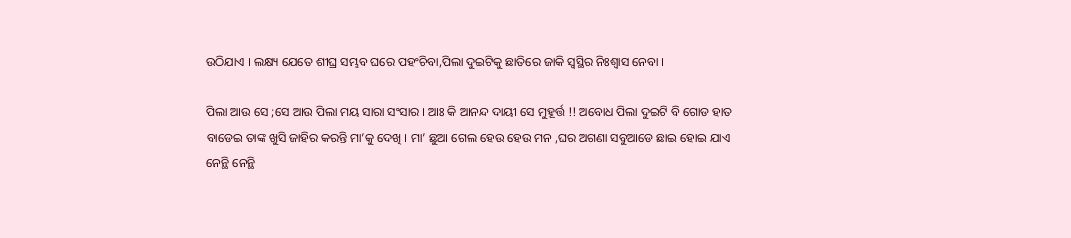ଉଠିଯାଏ । ଲକ୍ଷ୍ୟ ଯେତେ ଶୀଘ୍ର ସମ୍ଭବ ଘରେ ପହଂଚିବା,ପିଲା ଦୁଇଟିକୁ ଛାତିରେ ଜାକି ସ୍ୱସ୍ଥିର ନିଃଶ୍ୱାସ ନେବା ।

ପିଲା ଆଉ ସେ ;ସେ ଆଉ ପିଲା ମୟ ସାରା ସଂସାର । ଆଃ କି ଆନନ୍ଦ ଦାୟୀ ସେ ମୁହୂର୍ତ୍ତ !! ଅବୋଧ ପିଲା ଦୁଇଟି ବି ଗୋଡ ହାତ ବାଡେଇ ତାଙ୍କ ଖୁସି ଜାହିର କରନ୍ତି ମା’କୁ ଦେଖି । ମା’ ଛୁଆ ଗେଲ ହେଉ ହେଉ ମନ ,ଘର ଅଗଣା ସବୁଆଡେ ଛାଇ ହୋଇ ଯାଏ ନେନ୍ଥି ନେନ୍ଥି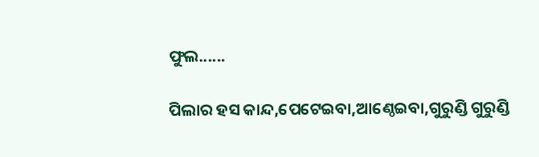ଫୁଲ......

ପିଲାର ହସ କାନ୍ଦ,ପେଟେଇବା,ଆଣ୍ଠେଇବା,ଗୁରୁଣ୍ଡି ଗୁରୁଣ୍ଡି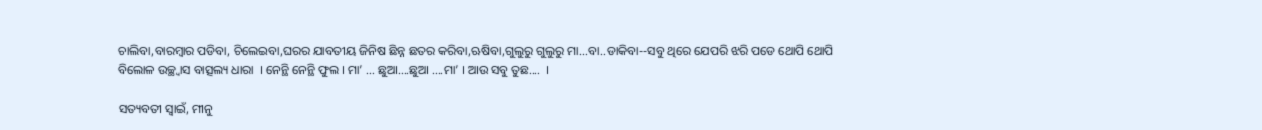ଚାଲିବା,ବାରମ୍ବାର ପଡିବା, ଚିଲେଇବା,ଘରର ଯାବତୀୟ ଜିନିଷ ଛିନ୍ନ ଛତର କରିବା,ଋଷିବା,ଗୁଲୁରୁ ଗୁଲୁରୁ ମା...ବା..ଡାକିବା--ସବୁ ଥିରେ ଯେପରି ଝରି ପଡେ ଥୋପି ଥୋପି ବିଲୋଳ ଉଚ୍ଛ୍ଵାସ ବାତ୍ସଲ୍ୟ ଧାରା  । ନେନ୍ଥି ନେନ୍ଥି ଫୁଲ । ମା’ ... ଛୁଆ....ଛୁଆ ....ମା’ । ଆଉ ସବୁ ତୁଛ....  ।

ସତ୍ୟବତୀ ସ୍ୱାଇଁ, ମୀନୁ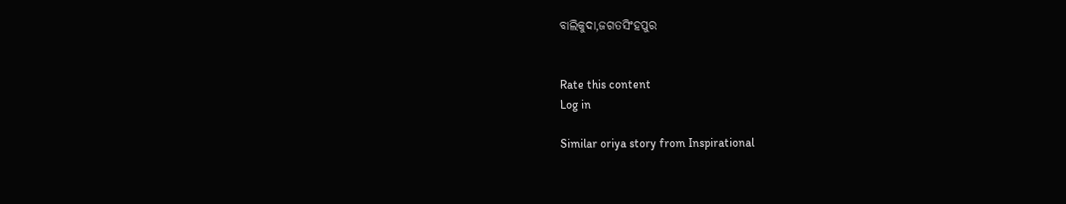ବାଲିକୁଦା,ଜଗତସିଂହପୁର


Rate this content
Log in

Similar oriya story from Inspirational